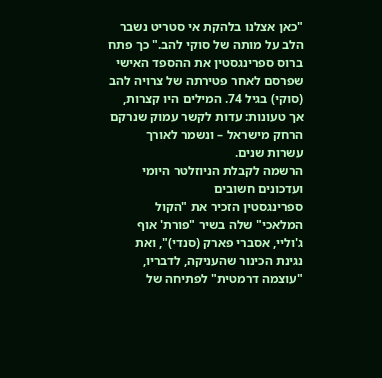"כאן אצלנו בלהקת אי סטריט נשבר הלב על מותה של סוקי להב." כך פתח
ברוס ספרינגסטין את ההספד האישי שפרסם לאחר פטירתה של צרויה להב (סוקי) בגיל 74. המילים היו קצרות, אך טעונות: עדות לקשר עמוק שנרקם הרחק מישראל – ונשמר לאורך עשרות שנים.
הרשמה לקבלת הניוזלטר היומי ועדכונים חשובים
ספרינגסטין הזכיר את "הקול המלאכי" שלה בשיר "פורת' אוף ג'וליי, אסברי פארק (סנדי)", ואת נגינת הכינור שהעניקה, לדבריו, "עוצמה דרמטית" לפתיחה של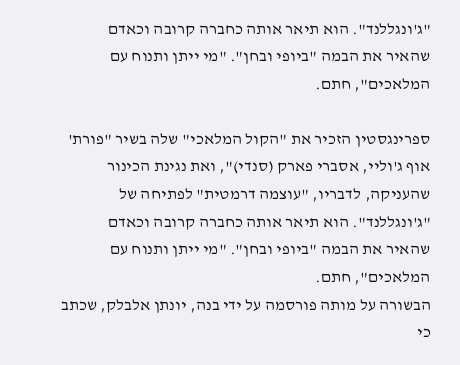"ג'ונגללנד". הוא תיאר אותה כחברה קרובה וכאדם שהאיר את הבמה "ביופי ובחן". "מי ייתן ותנוח עם המלאכים", חתם.

ספרינגסטין הזכיר את "הקול המלאכי" שלה בשיר "פורת' אוף ג'וליי, אסברי פארק (סנדי)", ואת נגינת הכינור שהעניקה, לדבריו, "עוצמה דרמטית" לפתיחה של "ג'ונגללנד". הוא תיאר אותה כחברה קרובה וכאדם שהאיר את הבמה "ביופי ובחן". "מי ייתן ותנוח עם המלאכים", חתם.
הבשורה על מותה פורסמה על ידי בנה, יונתן אלבלק, שכתב כי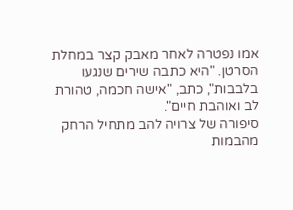אמו נפטרה לאחר מאבק קצר במחלת הסרטן. "היא כתבה שירים שנגעו בלבבות", כתב, "אישה חכמה, טהורת לב ואוהבת חיים".
סיפורה של צרויה להב מתחיל הרחק מהבמות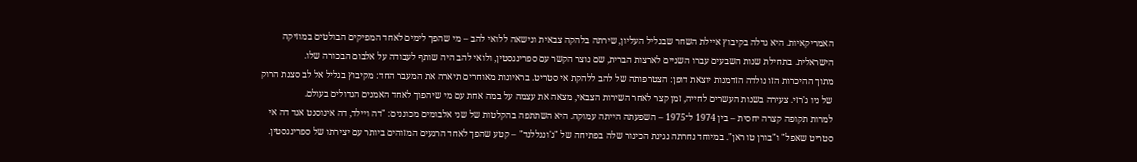האמריקאיות. היא גדלה בקיבוץ איילת השחר שבגליל העליון, שירתה בלהקה צבאית ונישאה ללואי להב – מי שהפך לימים לאחד המפיקים הבולטים במוזיקה הישראלית. בתחילת שנות השבעים עברו השניים לארצות הברית, שם נוצר הקשר עם ספרינגסטין, ולואי להב היה שותף לעבודה על אלבום הבכורה שלו.
מתוך ההיכרות הזו נולדה הזדמנות יוצאת דופן: הצטרפותה של להב ללהקת אי סטריט. בראיונות מאוחרים תיארה את המעבר החד: מקיבוץ בגליל אל לב סצנת הרוק של ניו ג'רזי. צעירה בשנות העשרים לחייה, זמן קצר לאחר השירות הצבאי, מצאה את עצמה על במה אחת עם מי שיהפוך לאחד האמנים הגדולים בעולם.
למרות תקופה קצרה יחסית – בין 1974 ל־1975 – השפעתה הייתה עמוקה. היא השתתפה בהקלטות של שני אלבומים מכוננים: "דה ויילד, דה אינוסנט אנד דה אי סטריט שאפל" ו"בורן טו ראן". במיוחד נחרתה נגינת הכינור שלה בפתיחה של "ג'ונגללנד" – קטע שהפך לאחד הרגעים המזוהים ביותר עם יצירתו של ספרינגסטין.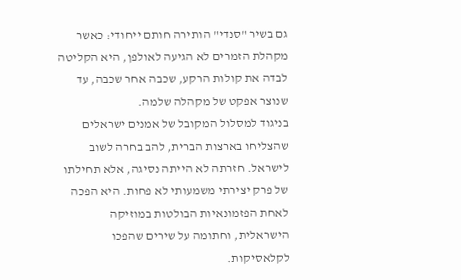גם בשיר "סנדי" הותירה חותם ייחודי: כאשר מקהלת הזמרים לא הגיעה לאולפן, היא הקליטה לבדה את קולות הרקע, שכבה אחר שכבה, עד שנוצר אפקט של מקהלה שלמה.
בניגוד למסלול המקובל של אמנים ישראלים שהצליחו בארצות הברית, להב בחרה לשוב לישראל. חזרתה לא הייתה נסיגה, אלא תחילתו של פרק יצירתי משמעותי לא פחות. היא הפכה לאחת הפזמונאיות הבולטות במוזיקה הישראלית, וחתומה על שירים שהפכו לקלאסיקות.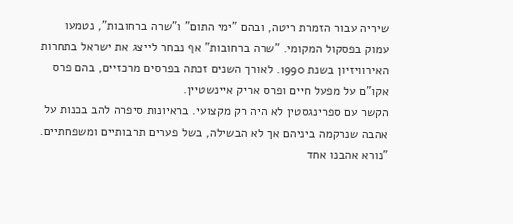שיריה עבור הזמרת ריטה, ובהם "ימי התום" ו"שרה ברחובות", נטמעו עמוק בפסקול המקומי. "שרה ברחובות" אף נבחר לייצג את ישראל בתחרות האירוויזיון בשנת 1990. לאורך השנים זכתה בפרסים מרכזיים, בהם פרס אקו"ם על מפעל חיים ופרס אריק איינשטיין.
הקשר עם ספרינגסטין לא היה רק מקצועי. בראיונות סיפרה להב בכנות על אהבה שנרקמה ביניהם אך לא הבשילה, בשל פערים תרבותיים ומשפחתיים. "נורא אהבנו אחד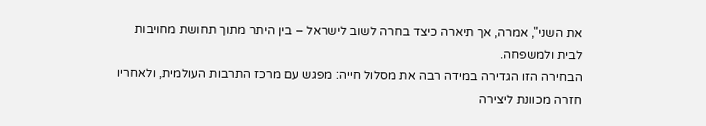את השני", אמרה, אך תיארה כיצד בחרה לשוב לישראל – בין היתר מתוך תחושת מחויבות לבית ולמשפחה.
הבחירה הזו הגדירה במידה רבה את מסלול חייה: מפגש עם מרכז התרבות העולמית, ולאחריו חזרה מכוונת ליצירה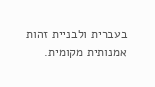בעברית ולבניית זהות אמנותית מקומית.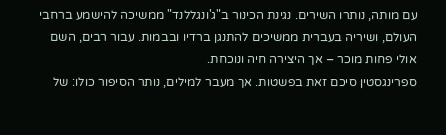עם מותה, נותרו השירים. נגינת הכינור ב"ג'ונגללנד" ממשיכה להישמע ברחבי העולם, ושיריה בעברית ממשיכים להתנגן ברדיו ובבמות. עבור רבים, השם אולי פחות מוכר – אך היצירה חיה ונוכחת.
ספרינגסטין סיכם זאת בפשטות. אך מעבר למילים, נותר הסיפור כולו: של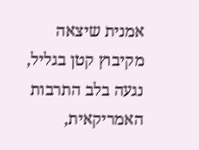אמנית שיצאה מקיבוץ קטן בגליל, נגעה בלב התרבות האמריקאית,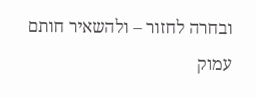ובחרה לחזור – ולהשאיר חותם עמוק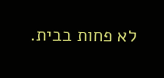לא פחות בבית.